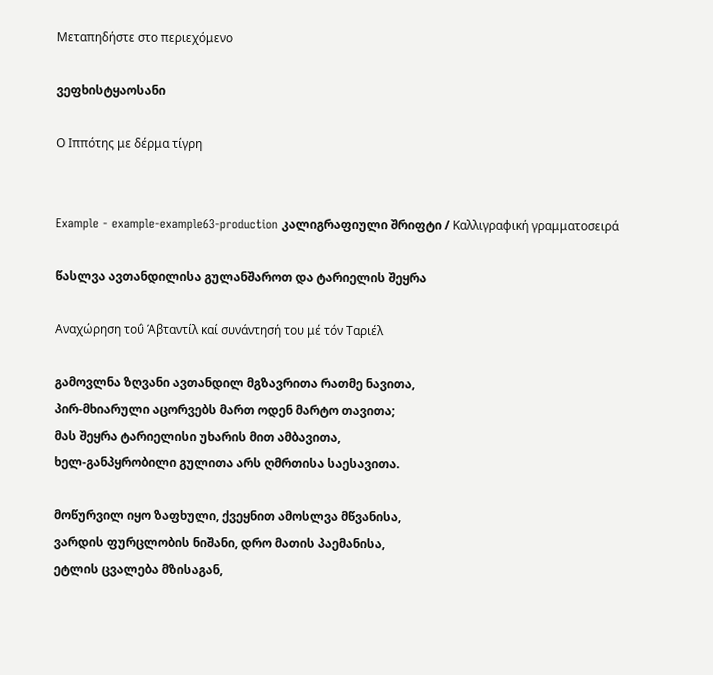Μεταπηδήστε στο περιεχόμενο

ვეფხისტყაოსანი

Ο Ιππότης με δέρμα τίγρη


Example - example-example63-production კალიგრაფიული შრიფტი / Καλλιγραφική γραμματοσειρά

წასლვა ავთანდილისა გულანშაროთ და ტარიელის შეყრა

Αναχώρηση τοΰ Άβταντίλ καί συνάντησή του μέ τόν Ταριέλ

გამოვლნა ზღვანი ავთანდილ მგზავრითა რათმე ნავითა,
პირ-მხიარული აცორვებს მართ ოდენ მარტო თავითა;
მას შეყრა ტარიელისი უხარის მით ამბავითა,
ხელ-განპყრობილი გულითა არს ღმრთისა საესავითა.

მოწურვილ იყო ზაფხული, ქვეყნით ამოსლვა მწვანისა,
ვარდის ფურცლობის ნიშანი, დრო მათის პაემანისა,
ეტლის ცვალება მზისაგან,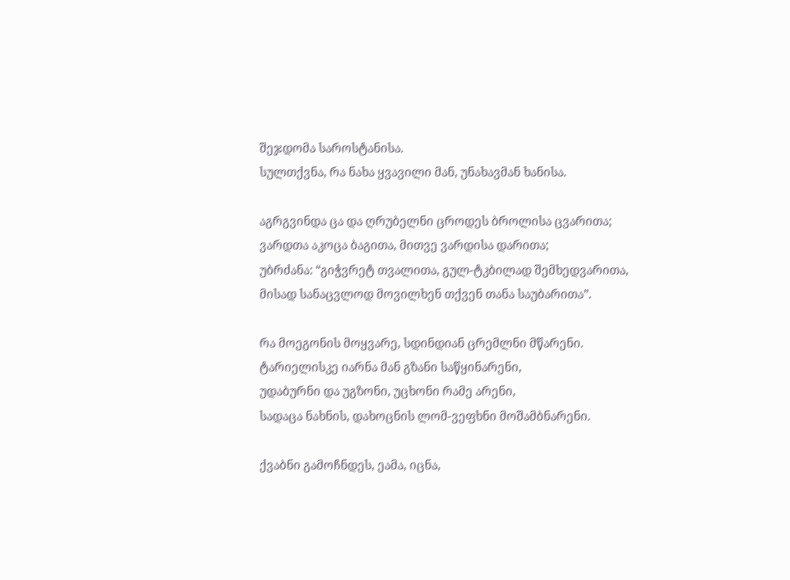შეჯდომა საროსტანისა.
სულთქვნა, რა ნახა ყვავილი მან, უნახავმან ხანისა.

აგრგვინდა ცა და ღრუბელნი ცროდეს ბროლისა ცვარითა;
ვარდთა აკოცა ბაგითა, მითვე ვარდისა დარითა;
უბრძანა: “გიჭვრეტ თვალითა, გულ-ტკბილად შემხედვარითა,
მისად სანაცვლოდ მოვილხენ თქვენ თანა საუბარითა”.

რა მოეგონის მოყვარე, სდინდიან ცრემლნი მწარენი.
ტარიელისკე იარნა მან გზანი საწყინარენი,
უდაბურნი და უგზონი, უცხონი რამე არენი,
სადაცა ნახნის, დახოცნის ლომ-ვეფხნი მოშამბნარენი.

ქვაბნი გამოჩნდეს, ეამა, იცნა,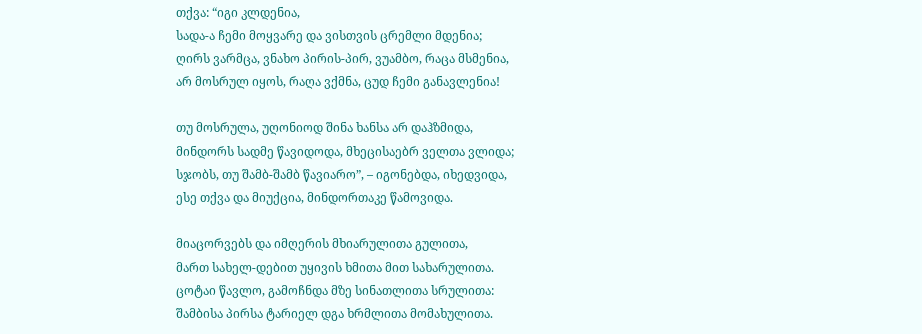თქვა: “იგი კლდენია,
სადა-ა ჩემი მოყვარე და ვისთვის ცრემლი მდენია;
ღირს ვარმცა, ვნახო პირის-პირ, ვუამბო, რაცა მსმენია,
არ მოსრულ იყოს, რაღა ვქმნა, ცუდ ჩემი განავლენია!

თუ მოსრულა, უღონიოდ შინა ხანსა არ დაჰზმიდა,
მინდორს სადმე წავიდოდა, მხეცისაებრ ველთა ვლიდა;
სჯობს, თუ შამბ-შამბ წავიარო”, – იგონებდა, იხედვიდა,
ესე თქვა და მიუქცია, მინდორთაკე წამოვიდა.

მიაცორვებს და იმღერის მხიარულითა გულითა,
მართ სახელ-დებით უყივის ხმითა მით სახარულითა.
ცოტაი წავლო, გამოჩნდა მზე სინათლითა სრულითა:
შამბისა პირსა ტარიელ დგა ხრმლითა მომახულითა.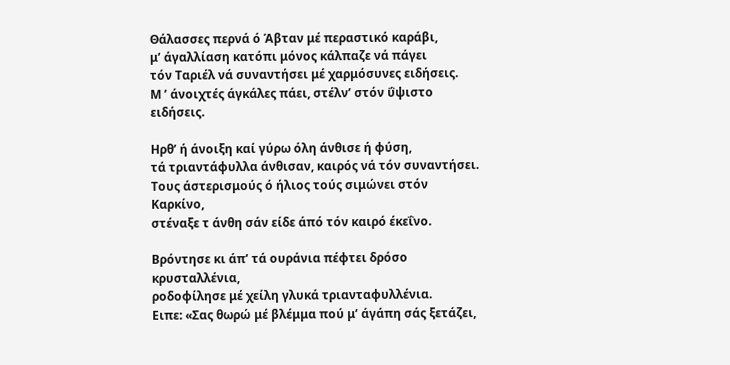Θάλασσες περνά ό Άβταν μέ περαστικό καράβι,
μ’ άγαλλίαση κατόπι μόνος κάλπαζε νά πάγει
τόν Ταριέλ νά συναντήσει μέ χαρμόσυνες ειδήσεις.
Μ ’ άνοιχτές άγκάλες πάει, στέλν’ στόν ΰψιστο ειδήσεις.

Ηρθ’ ή άνοιξη καί γύρω όλη άνθισε ή φύση,
τά τριαντάφυλλα άνθισαν, καιρός νά τόν συναντήσει.
Τους άστερισμούς ό ήλιος τούς σιμώνει στόν Καρκίνο,
στέναξε τ άνθη σάν είδε άπό τόν καιρό έκεΐνο.

Βρόντησε κι άπ’ τά ουράνια πέφτει δρόσο κρυσταλλένια,
ροδοφίλησε μέ χείλη γλυκά τριανταφυλλένια.
Ειπε: «Σας θωρώ μέ βλέμμα πού μ’ άγάπη σάς ξετάζει,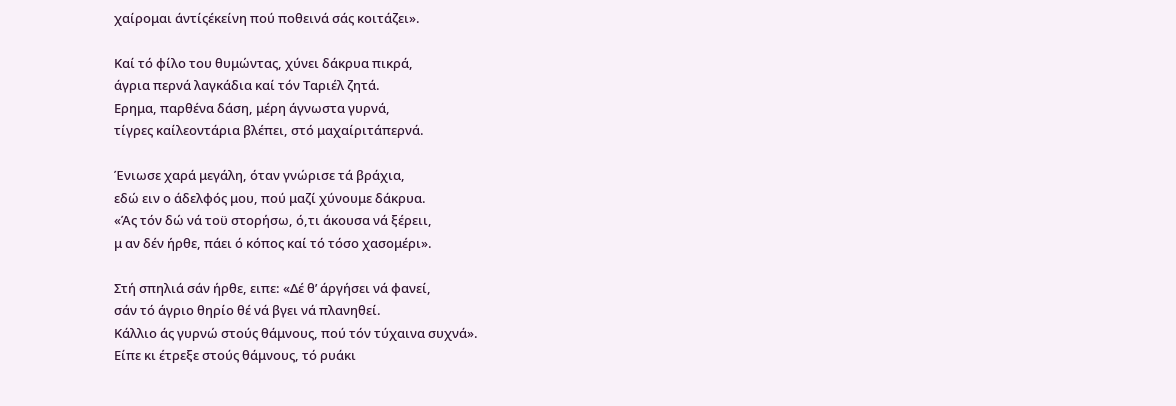χαίρομαι άντίςέκείνη πού ποθεινά σάς κοιτάζει».

Καί τό φίλο του θυμώντας, χύνει δάκρυα πικρά,
άγρια περνά λαγκάδια καί τόν Ταριέλ ζητά.
Ερημα, παρθένα δάση, μέρη άγνωστα γυρνά,
τίγρες καίλεοντάρια βλέπει, στό μαχαίριτάπερνά.

Ένιωσε χαρά μεγάλη, όταν γνώρισε τά βράχια,
εδώ ειν ο άδελφός μου, πού μαζί χύνουμε δάκρυα.
«Άς τόν δώ νά τοϋ στορήσω, ό,τι άκουσα νά ξέρειι,
μ αν δέν ήρθε, πάει ό κόπος καί τό τόσο χασομέρι».

Στή σπηλιά σάν ήρθε, ειπε: «Δέ θ’ άργήσει νά φανεί,
σάν τό άγριο θηρίο θέ νά βγει νά πλανηθεί.
Κάλλιο άς γυρνώ στούς θάμνους, πού τόν τύχαινα συχνά».
Είπε κι έτρεξε στούς θάμνους, τό ρυάκι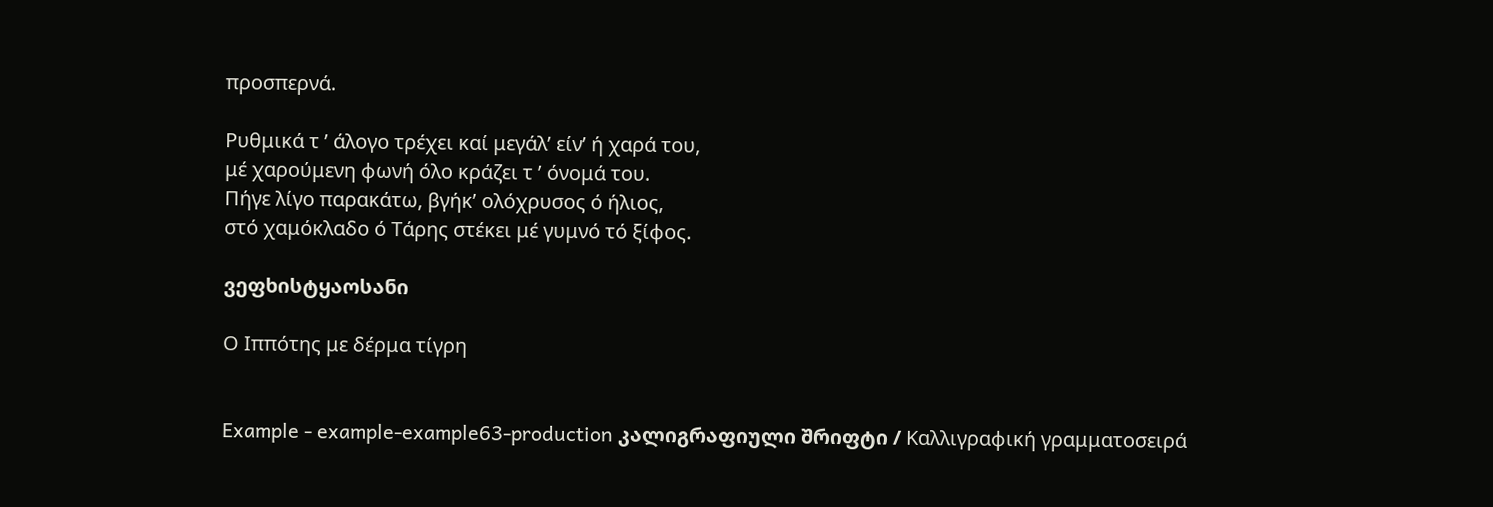προσπερνά.

Ρυθμικά τ ’ άλογο τρέχει καί μεγάλ’ είν’ ή χαρά του,
μέ χαρούμενη φωνή όλο κράζει τ ’ όνομά του.
Πήγε λίγο παρακάτω, βγήκ’ ολόχρυσος ό ήλιος,
στό χαμόκλαδο ό Τάρης στέκει μέ γυμνό τό ξίφος.

ვეფხისტყაოსანი

Ο Ιππότης με δέρμα τίγρη


Example - example-example63-production კალიგრაფიული შრიფტი / Καλλιγραφική γραμματοσειρά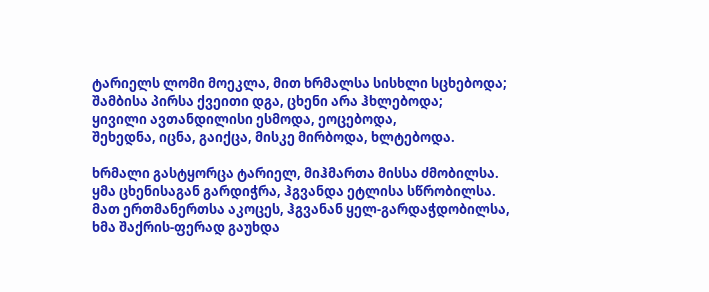ტარიელს ლომი მოეკლა, მით ხრმალსა სისხლი სცხებოდა;
შამბისა პირსა ქვეითი დგა, ცხენი არა ჰხლებოდა;
ყივილი ავთანდილისი ესმოდა, ეოცებოდა,
შეხედნა, იცნა, გაიქცა, მისკე მირბოდა, ხლტებოდა.

ხრმალი გასტყორცა ტარიელ, მიჰმართა მისსა ძმობილსა.
ყმა ცხენისაგან გარდიჭრა, ჰგვანდა ეტლისა სწრობილსა.
მათ ერთმანერთსა აკოცეს, ჰგვანან ყელ-გარდაჭდობილსა,
ხმა შაქრის-ფერად გაუხდა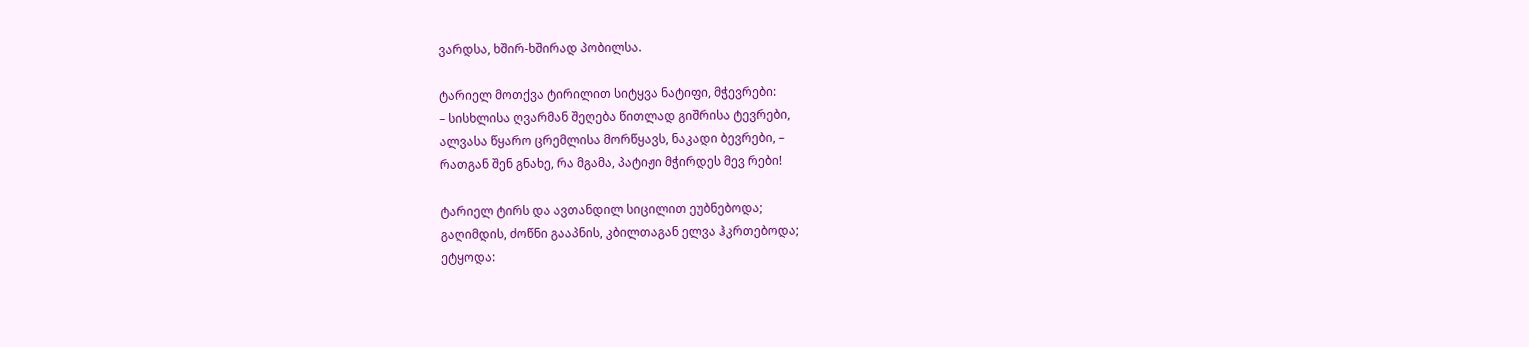ვარდსა, ხშირ-ხშირად პობილსა.

ტარიელ მოთქვა ტირილით სიტყვა ნატიფი, მჭევრები:
– სისხლისა ღვარმან შეღება წითლად გიშრისა ტევრები,
ალვასა წყარო ცრემლისა მორწყავს, ნაკადი ბევრები, –
რათგან შენ გნახე, რა მგამა, პატიჟი მჭირდეს მევ რები!

ტარიელ ტირს და ავთანდილ სიცილით ეუბნებოდა;
გაღიმდის, ძოწნი გააპნის, კბილთაგან ელვა ჰკრთებოდა;
ეტყოდა: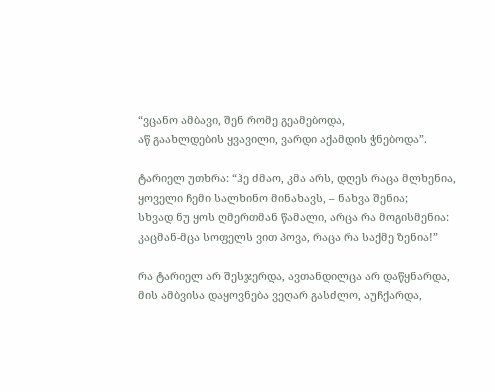“ვცანო ამბავი, შენ რომე გეამებოდა,
აწ გაახლდების ყვავილი, ვარდი აქამდის ჭნებოდა”.

ტარიელ უთხრა: “ჰე ძმაო, კმა არს, დღეს რაცა მლხენია,
ყოველი ჩემი სალხინო მინახავს, – ნახვა შენია;
სხვად ნუ ყოს ღმერთმან წამალი, არცა რა მოგისმენია:
კაცმან-მცა სოფელს ვით პოვა, რაცა რა საქმე ზენია!”

რა ტარიელ არ შესჯერდა, ავთანდილცა არ დაწყნარდა,
მის ამბვისა დაყოვნება ვეღარ გასძლო, აუჩქარდა,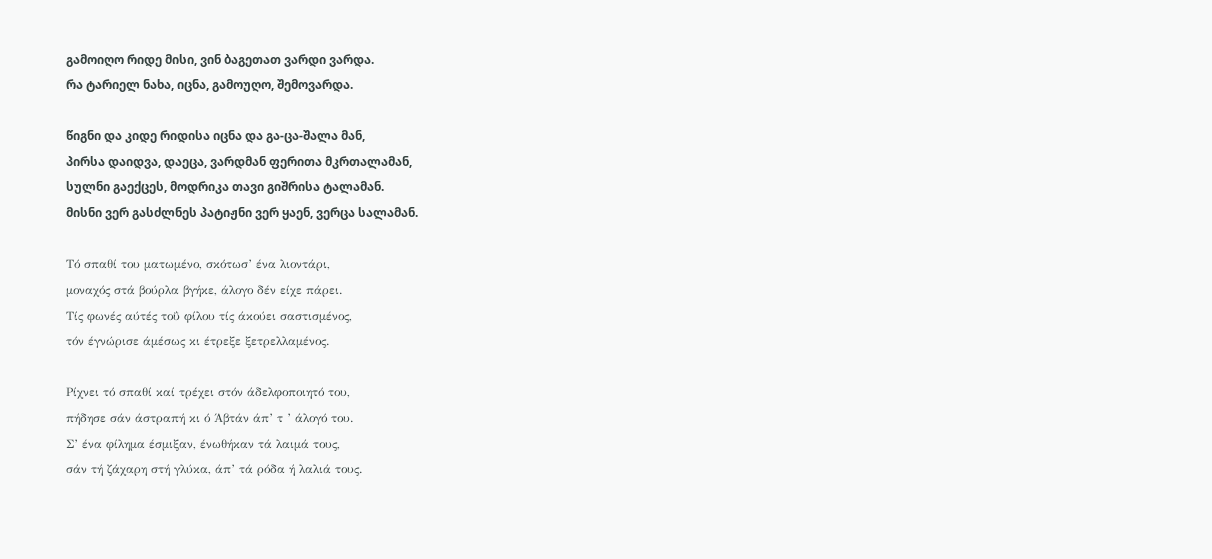გამოიღო რიდე მისი, ვინ ბაგეთათ ვარდი ვარდა.
რა ტარიელ ნახა, იცნა, გამოუღო, შემოვარდა.

წიგნი და კიდე რიდისა იცნა და გა-ცა-შალა მან,
პირსა დაიდვა, დაეცა, ვარდმან ფერითა მკრთალამან,
სულნი გაექცეს, მოდრიკა თავი გიშრისა ტალამან.
მისნი ვერ გასძლნეს პატიჟნი ვერ ყაენ, ვერცა სალამან.

Τό σπαθί του ματωμένο, σκότωσ’ ένα λιοντάρι,
μοναχός στά βούρλα βγήκε, άλογο δέν είχε πάρει.
Τίς φωνές αύτές τοΰ φίλου τίς άκούει σαστισμένος,
τόν έγνώρισε άμέσως κι έτρεξε ξετρελλαμένος.

Ρίχνει τό σπαθί καί τρέχει στόν άδελφοποιητό του,
πήδησε σάν άστραπή κι ό Άβτάν άπ’ τ ’ άλογό του.
Σ’ ένα φίλημα έσμιξαν, ένωθήκαν τά λαιμά τους,
σάν τή ζάχαρη στή γλύκα, άπ’ τά ρόδα ή λαλιά τους.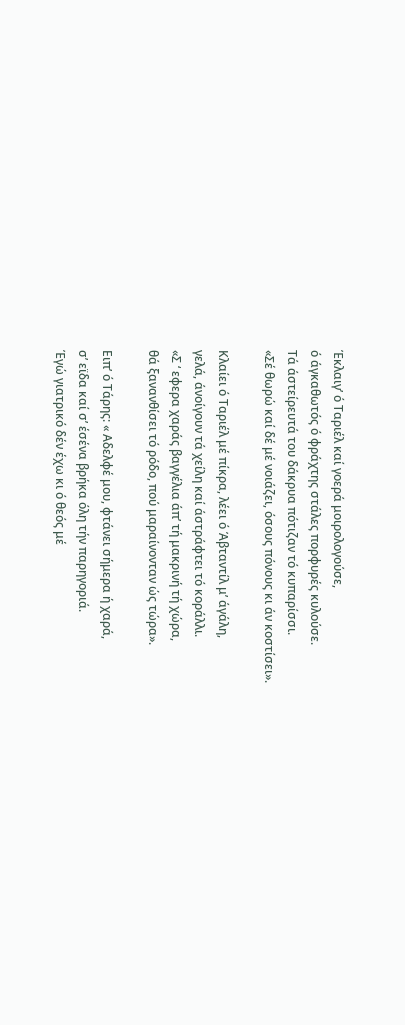Έκλαιγ’ ό Ταριέλ καί γοερά μοιρολογούσε,
ό άγκαθωτός ό φράχτης στάλες πορφυρές κυλούσε.
Τά άστείρευτά του δάκρυα πότιζαν τό κυπαρίσσι.
«Σέ θωρώ καί δέ μέ νοιάζει, όσους πόνους κι άν κοστίσει».

Κλαίει ό Ταριέλ μέ πίκρα, λέει ό Άβταντίλ μ’ άγάλη,
γελά, άνοίγουν τά χείλη καί άστράφτει τό κοράλλι.
«Σ ‘ εφερα χαράς βαγγέλια άπ’ τή μακρινή τή χώρα,
θά ξανανθίσει τό ρόδο, πού μαραίνονταν ώς τώρα».

Ειπ’ ό Τάρης: « Αδελφέ μου, φτάνει σήμερα ή χαρά,
σ’ εϊδα καί σ’ έσένα βρήκα όλη τήν παρηγοριά.
Έγώ γιατρικό δέν έχω κι ό θεός μέ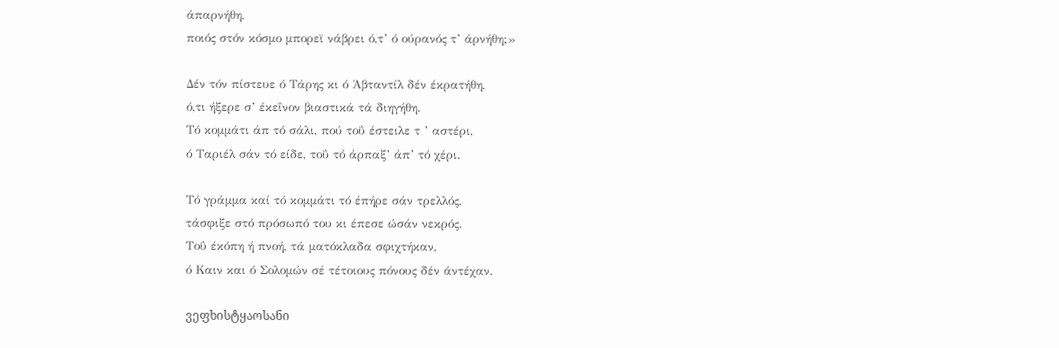άπαρνήθη,
ποιός στόν κόσμο μπορεϊ νάβρει ό,τ’ ό ούρανός τ’ άρνήθη;»

Δέν τόν πίστευε ό Τάρης κι ό Άβταντίλ δέν έκρατήθη,
ό,τι ήξερε σ’ έκεΐνον βιαστικά τά διηγήθη.
Τό κομμάτι άπ τό σάλι, πού τοΰ έστειλε τ ’ αστέρι,
ό Ταριέλ σάν τό είδε, τοΰ τό άρπαξ’ άπ’ τό χέρι.

Τό γράμμα καί τό κομμάτι τό έπήρε σάν τρελλός,
τάσφιξε στό πρόσωπό του κι έπεσε ώσάν νεκρός.
Τοΰ έκόπη ή πνοή, τά ματόκλαδα σφιχτήκαν,
ό Καιν και ό Σολομών σέ τέτοιους πόνους δέν άντέχαν.

ვეფხისტყაოსანი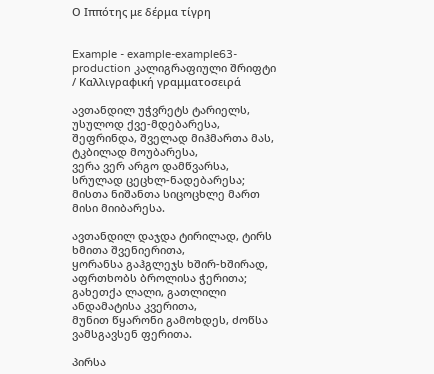Ο Ιππότης με δέρμα τίγρη


Example - example-example63-production კალიგრაფიული შრიფტი / Καλλιγραφική γραμματοσειρά

ავთანდილ უჭვრეტს ტარიელს, უსულოდ ქვე-მდებარესა,
შეფრინდა, შველად მიჰმართა მას, ტკბილად მოუბარესა,
ვერა ვერ არგო დამწვარსა, სრულად ცეცხლ-ნადებარესა;
მისთა ნიშანთა სიცოცხლე მართ მისი მიიბარესა.

ავთანდილ დაჯდა ტირილად, ტირს ხმითა შვენიერითა,
ყორანსა გაჰგლეჯს ხშირ-ხშირად, აფრთხობს ბროლისა ჭერითა;
გახეთქა ლალი, გათლილი ანდამატისა კვერითა,
მუნით წყარონი გამოხდეს, ძოწსა ვამსგავსენ ფერითა.

პირსა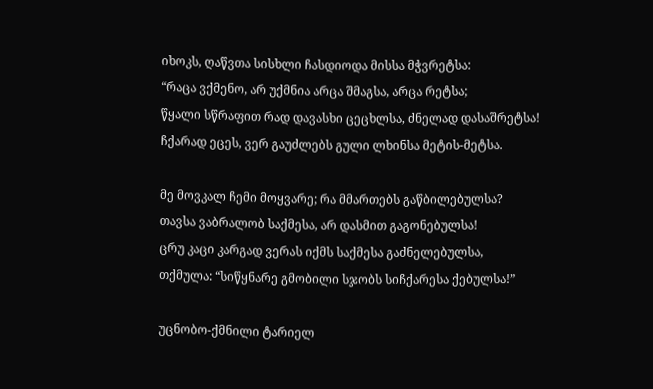იხოკს, ღაწვთა სისხლი ჩასდიოდა მისსა მჭვრეტსა:
“რაცა ვქმენო, არ უქმნია არცა შმაგსა, არცა რეტსა;
წყალი სწრაფით რად დავასხი ცეცხლსა, ძნელად დასაშრეტსა!
ჩქარად ეცეს, ვერ გაუძლებს გული ლხინსა მეტის-მეტსა.

მე მოვკალ ჩემი მოყვარე; რა მმართებს გაწბილებულსა?
თავსა ვაბრალობ საქმესა, არ დასმით გაგონებულსა!
ცრუ კაცი კარგად ვერას იქმს საქმესა გაძნელებულსა,
თქმულა: “სიწყნარე გმობილი სჯობს სიჩქარესა ქებულსა!”

უცნობო-ქმნილი ტარიელ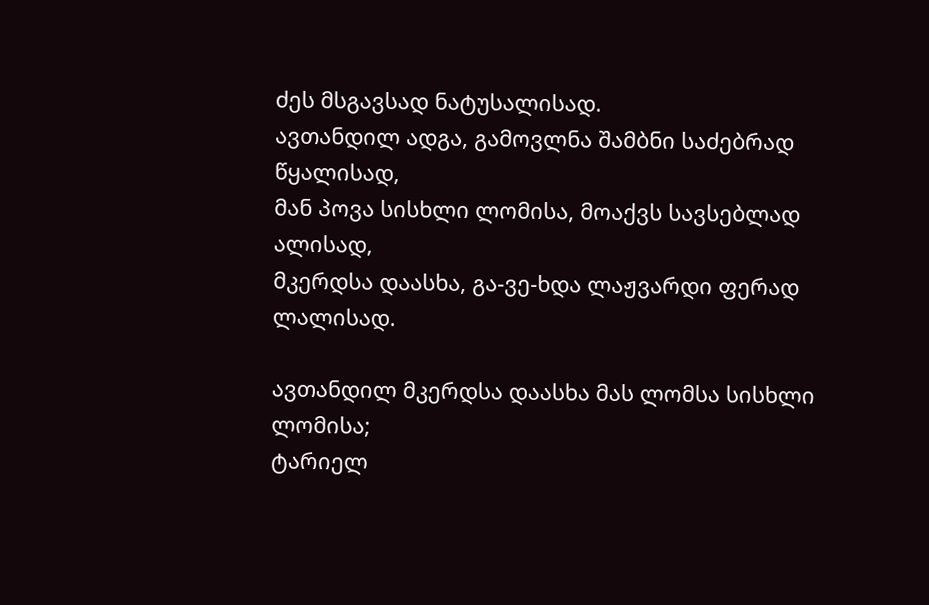ძეს მსგავსად ნატუსალისად.
ავთანდილ ადგა, გამოვლნა შამბნი საძებრად წყალისად,
მან პოვა სისხლი ლომისა, მოაქვს სავსებლად ალისად,
მკერდსა დაასხა, გა-ვე-ხდა ლაჟვარდი ფერად ლალისად.

ავთანდილ მკერდსა დაასხა მას ლომსა სისხლი ლომისა;
ტარიელ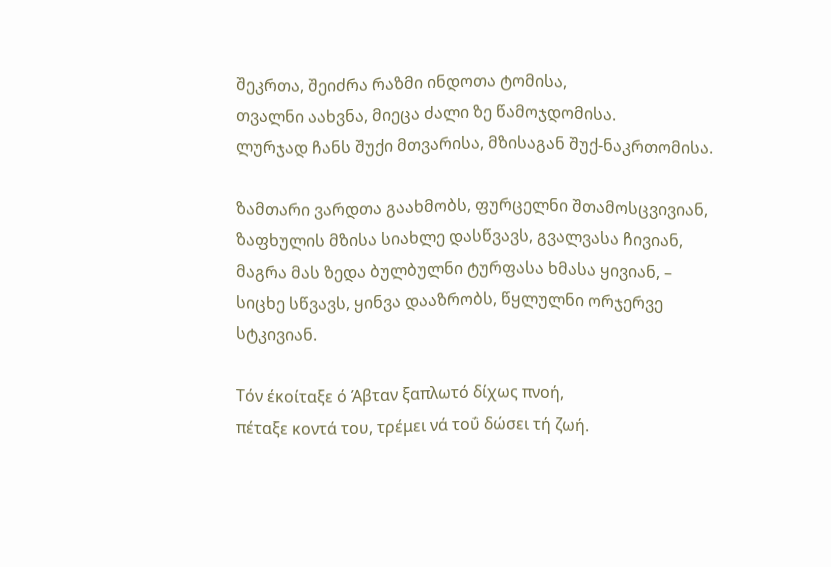შეკრთა, შეიძრა რაზმი ინდოთა ტომისა,
თვალნი აახვნა, მიეცა ძალი ზე წამოჯდომისა.
ლურჯად ჩანს შუქი მთვარისა, მზისაგან შუქ-ნაკრთომისა.

ზამთარი ვარდთა გაახმობს, ფურცელნი შთამოსცვივიან,
ზაფხულის მზისა სიახლე დასწვავს, გვალვასა ჩივიან,
მაგრა მას ზედა ბულბულნი ტურფასა ხმასა ყივიან, –
სიცხე სწვავს, ყინვა დააზრობს, წყლულნი ორჯერვე სტკივიან.

Τόν έκοίταξε ό Άβταν ξαπλωτό δίχως πνοή,
πέταξε κοντά του, τρέμει νά τοΰ δώσει τή ζωή.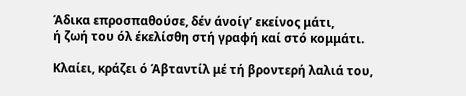Άδικα επροσπαθούσε, δέν άνοίγ’ εκείνος μάτι,
ή ζωή του όλ έκελίσθη στή γραφή καί στό κομμάτι.

Κλαίει, κράζει ό Άβταντίλ μέ τή βροντερή λαλιά του,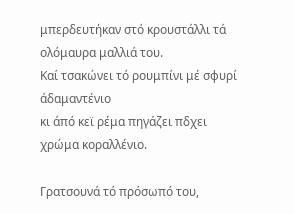μπερδευτήκαν στό κρουστάλλι τά ολόμαυρα μαλλιά του.
Καί τσακώνει τό ρουμπίνι μέ σφυρί άδαμαντένιο
κι άπό κεϊ ρέμα πηγάζει πδχει χρώμα κοραλλένιο.

Γρατσουνά τό πρόσωπό του,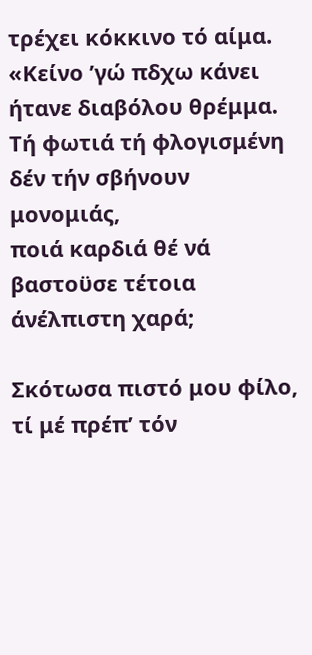τρέχει κόκκινο τό αίμα.
«Κείνο ’γώ πδχω κάνει ήτανε διαβόλου θρέμμα.
Τή φωτιά τή φλογισμένη δέν τήν σβήνουν μονομιάς,
ποιά καρδιά θέ νά βαστοϋσε τέτοια άνέλπιστη χαρά;

Σκότωσα πιστό μου φίλο, τί μέ πρέπ’ τόν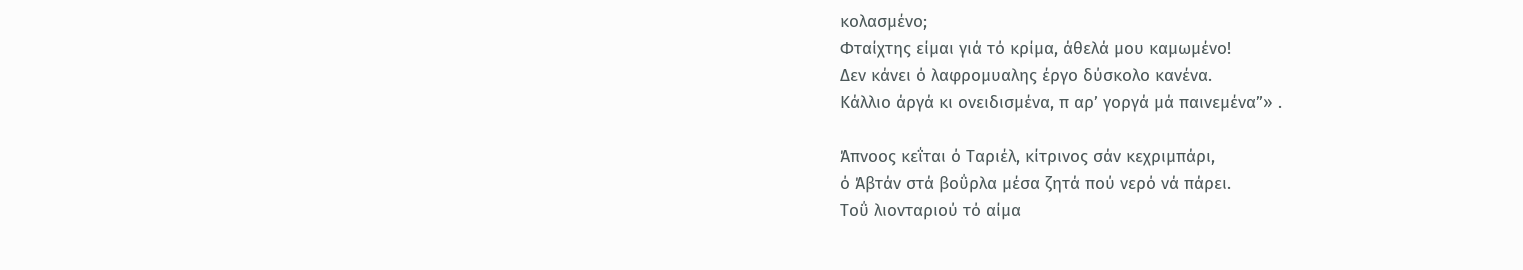κολασμένο;
Φταίχτης είμαι γιά τό κρίμα, άθελά μου καμωμένο!
Δεν κάνει ό λαφρομυαλης έργο δύσκολο κανένα.
Κάλλιο άργά κι ονειδισμένα, π αρ’ γοργά μά παινεμένα”» .

Άπνοος κεΐται ό Ταριέλ, κίτρινος σάν κεχριμπάρι,
ό Άβτάν στά βοΰρλα μέσα ζητά πού νερό νά πάρει.
Τοΰ λιονταριού τό αίμα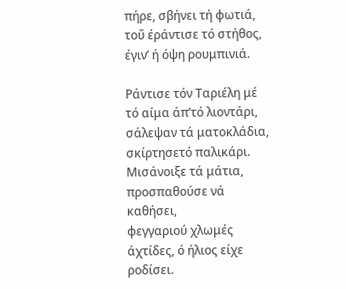πήρε, σβήνει τή φωτιά,
τοΰ έράντισε τό στήθος, έγιν’ ή όψη ρουμπινιά.

Ράντισε τόν Ταριέλη μέ τό αίμα άπ’τό λιοντάρι,
σάλεψαν τά ματοκλάδια, σκίρτησετό παλικάρι.
Μισάνοιξε τά μάτια, προσπαθούσε νά καθήσει,
φεγγαριού χλωμές άχτίδες, ό ήλιος είχε ροδίσει.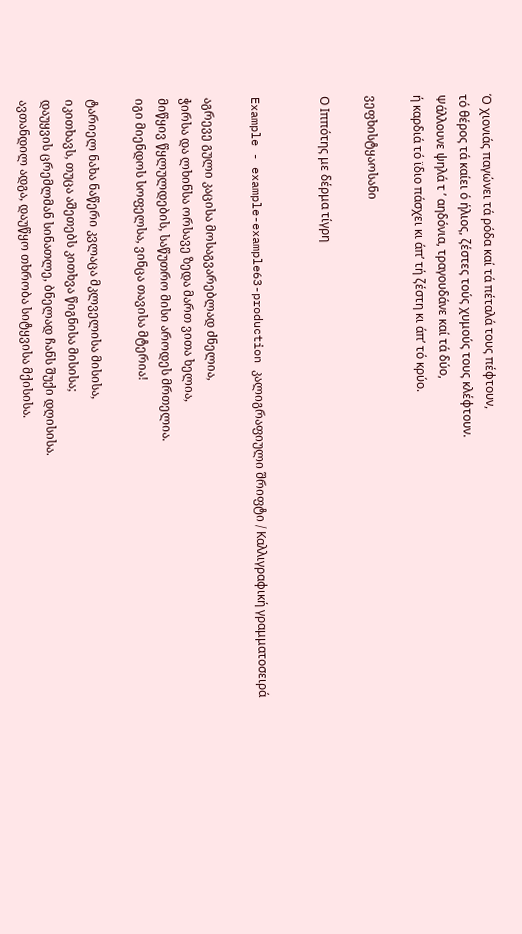Ό χιονιάς παγώνει τά ρόδα καί τά πέταλά τους πέφτουν,
τό θέρος τά καίει ό ήλιος, ζέστες τούς χυμούς τους κλέφτουν.
Ψάλλουνε ψηλά τ ’ αηδόνια, τραγουδάνε καί τά δύο,
ή καρδιά τό ϊδιο πάσχει κι άπ’ τή ζέστη κι άπ’ τό κρύο.

ვეფხისტყაოსანი

Ο Ιππότης με δέρμα τίγρη


Example - example-example63-production კალიგრაფიული შრიფტი / Καλλιγραφική γραμματοσειρά

აგრევე გული კაცისა მოსაგვარებლად ძნელია,
ჭირსა და ლხინსა ორსავე ზედა მართ ვითა ხელია,
მიწყივ წყლულდების, საწუთრო მისი აროდეს მრთელია.
იგი მიენდოს სოფელსა, ვინცა თავისა მტერია!

ტარიელ ნახა ნაწერი კვლაცა მკლველისა მისისა,
იკითხავს, თუცა აშეთებს კითხვა წიგნისა მისისა;
დაუყვის ცრემლმან სინათლე, ბნელად ჩანს შუქი დღისისა.
ავთანდილ ადგა, დაუწყო თხრობა სიტყვისა მქისისა.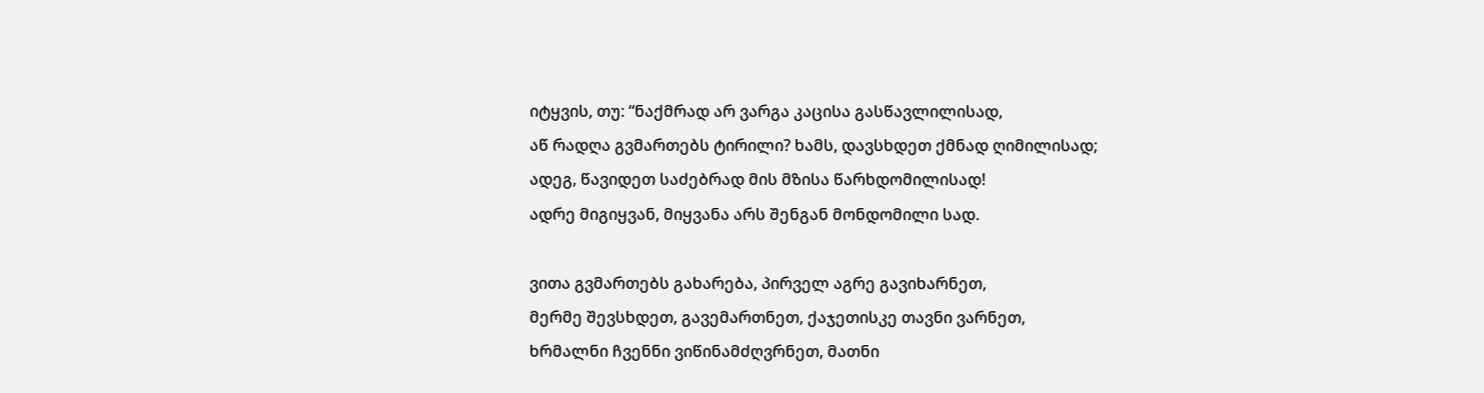იტყვის, თუ: “ნაქმრად არ ვარგა კაცისა გასწავლილისად,
აწ რადღა გვმართებს ტირილი? ხამს, დავსხდეთ ქმნად ღიმილისად;
ადეგ, წავიდეთ საძებრად მის მზისა წარხდომილისად!
ადრე მიგიყვან, მიყვანა არს შენგან მონდომილი სად.

ვითა გვმართებს გახარება, პირველ აგრე გავიხარნეთ,
მერმე შევსხდეთ, გავემართნეთ, ქაჯეთისკე თავნი ვარნეთ,
ხრმალნი ჩვენნი ვიწინამძღვრნეთ, მათნი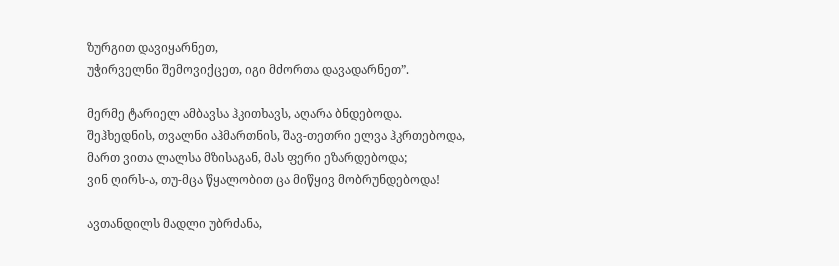ზურგით დავიყარნეთ,
უჭირველნი შემოვიქცეთ, იგი მძორთა დავადარნეთ”.

მერმე ტარიელ ამბავსა ჰკითხავს, აღარა ბნდებოდა.
შეჰხედნის, თვალნი აჰმართნის, შავ-თეთრი ელვა ჰკრთებოდა,
მართ ვითა ლალსა მზისაგან, მას ფერი ეზარდებოდა;
ვინ ღირს-ა, თუ-მცა წყალობით ცა მიწყივ მობრუნდებოდა!

ავთანდილს მადლი უბრძანა,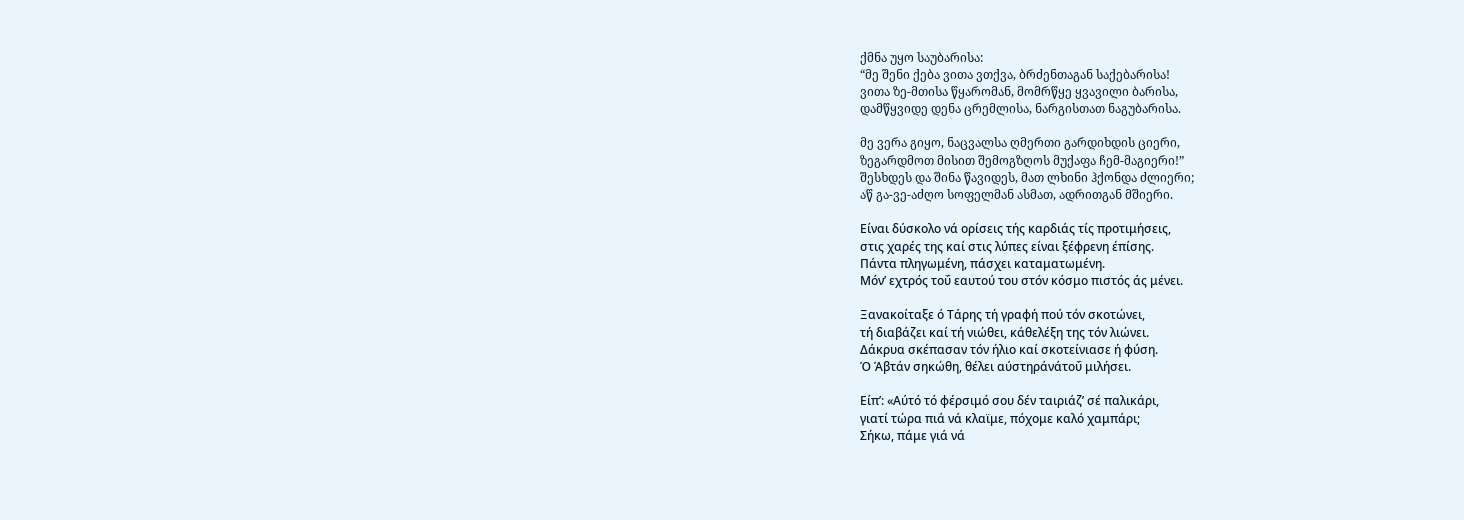ქმნა უყო საუბარისა:
“მე შენი ქება ვითა ვთქვა, ბრძენთაგან საქებარისა!
ვითა ზე-მთისა წყარომან, მომრწყე ყვავილი ბარისა,
დამწყვიდე დენა ცრემლისა, ნარგისთათ ნაგუბარისა.

მე ვერა გიყო, ნაცვალსა ღმერთი გარდიხდის ციერი,
ზეგარდმოთ მისით შემოგზღოს მუქაფა ჩემ-მაგიერი!”
შესხდეს და შინა წავიდეს, მათ ლხინი ჰქონდა ძლიერი;
აწ გა-ვე-აძღო სოფელმან ასმათ, ადრითგან მშიერი.

Είναι δύσκολο νά ορίσεις τής καρδιάς τίς προτιμήσεις,
στις χαρές της καί στις λύπες είναι ξέφρενη έπίσης.
Πάντα πληγωμένη, πάσχει καταματωμένη.
Μόν’ εχτρός τοΰ εαυτού του στόν κόσμο πιστός άς μένει.

Ξανακοίταξε ό Τάρης τή γραφή πού τόν σκοτώνει,
τή διαβάζει καί τή νιώθει, κάθελέξη της τόν λιώνει.
Δάκρυα σκέπασαν τόν ήλιο καί σκοτείνιασε ή φύση.
Ό Άβτάν σηκώθη, θέλει αύστηράνάτοΰ μιλήσει.

Είπ’: «Αύτό τό φέρσιμό σου δέν ταιριάζ’ σέ παλικάρι,
γιατί τώρα πιά νά κλαϊμε, πόχομε καλό χαμπάρι;
Σήκω, πάμε γιά νά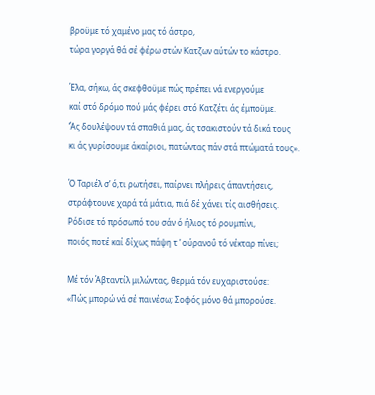βροϋμε τό χαμένο μας τό άστρο,
τώρα γοργά θά σέ φέρω στών Κατζων αύτών το κάστρο.

Έλα, σήκω, άς σκεφθοϋμε πώς πρέπει νά ενεργούμε
καί στό δρόμο πού μάς φέρει στό Κατζέτι άς έμποϋμε.
’Άς δουλέψουν τά σπαθιά μας, άς τσακιστούν τά δικά τους
κι άς γυρίσουμε άκαίριοι, πατώντας πάν στά πτώματά τους».

Ό Ταριέλ σ’ ό,τι ρωτήσει, παίρνει πλήρεις άπαντήσεις,
στράφτουνε χαρά τά μάτια, πιά δέ χάνει τίς αισθήσεις.
Ρόδισε τό πρόσωπό του σάν ό ήλιος τό ρουμπίνι,
ποιός ποτέ καί δίχως πάψη τ ’ ούρανοΰ τό νέκταρ πίνει;

Μέ τόν Άβταντίλ μιλώντας, θερμά τόν ευχαριστούσε:
«Πώς μπορώ νά σέ παινέσω; Σοφός μόνο θά μπορούσε.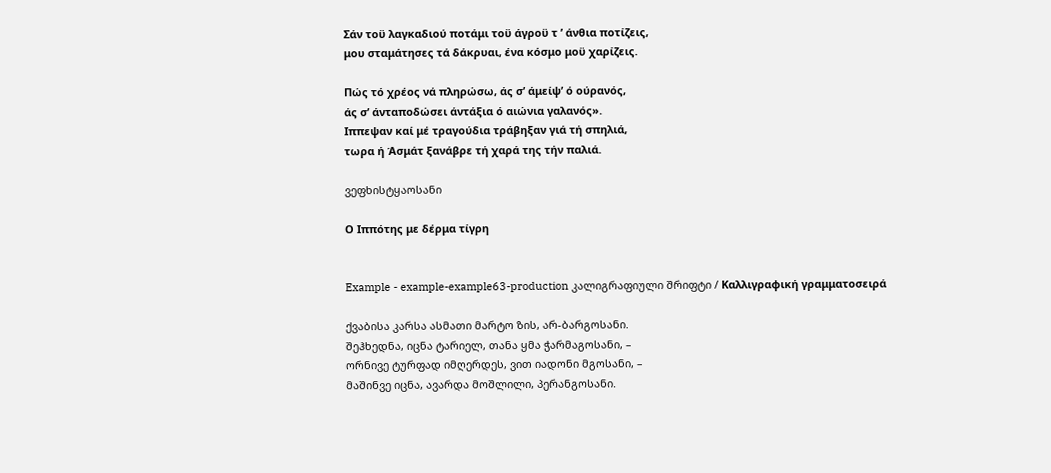Σάν τοϋ λαγκαδιού ποτάμι τοϋ άγροϋ τ ’ άνθια ποτίζεις,
μου σταμάτησες τά δάκρυαι, ένα κόσμο μοϋ χαρίζεις.

Πώς τό χρέος νά πληρώσω, άς σ’ άμείψ’ ό ούρανός,
άς σ’ άνταποδώσει άντάξια ό αιώνια γαλανός».
Ιππεψαν καί μέ τραγούδια τράβηξαν γιά τή σπηλιά,
τωρα ή Άσμάτ ξανάβρε τή χαρά της τήν παλιά.

ვეფხისტყაოსანი

Ο Ιππότης με δέρμα τίγρη


Example - example-example63-production კალიგრაფიული შრიფტი / Καλλιγραφική γραμματοσειρά

ქვაბისა კარსა ასმათი მარტო ზის, არ-ბარგოსანი.
შეჰხედნა, იცნა ტარიელ, თანა ყმა ჭარმაგოსანი, –
ორნივე ტურფად იმღერდეს, ვით იადონი მგოსანი, –
მაშინვე იცნა, ავარდა მოშლილი, პერანგოსანი.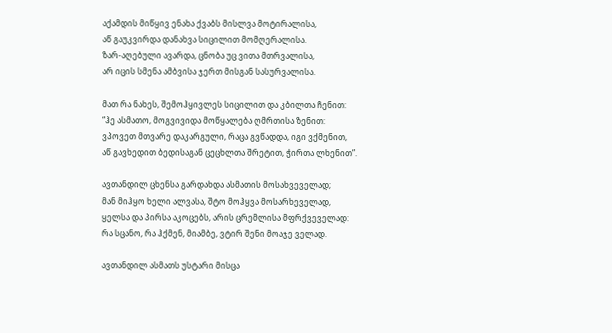აქამდის მიწყივ ენახა ქვაბს მისლვა მოტირალისა,
აწ გაუკვირდა დანახვა სიცილით მომღერალისა.
ზარ-აღებული ავარდა, ცნობა უც ვითა მთრვალისა,
არ იცის სმენა ამბვისა ჯერთ მისგან სასურვალისა.

მათ რა ნახეს, შემოჰყივლეს სიცილით და კბილთა ჩენით:
“ჰე ასმათო, მოგვივიდა მოწყალება ღმრთისა ზენით:
ვპოვეთ მთვარე დაკარგული, რაცა გვწადდა, იგი ვქმენით,
აწ გავხედით ბედისაგან ცეცხლთა შრეტით, ჭირთა ლხენით”.

ავთანდილ ცხენსა გარდახდა ასმათის მოსახვეველად;
მან მიჰყო ხელი ალვასა, შტო მოჰყვა მოსარხეველად,
ყელსა და პირსა აკოცებს, არის ცრემლისა მფრქვეველად:
რა სცანო, რა ჰქმენ, მიამბე, ვტირ შენი მოაჯე ველად.

ავთანდილ ასმათს უსტარი მისცა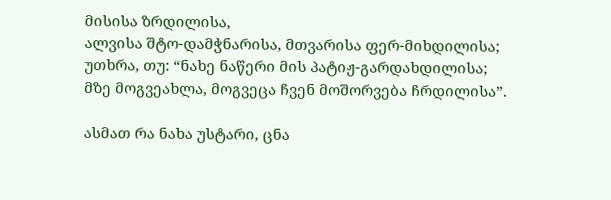მისისა ზრდილისა,
ალვისა შტო-დამჭნარისა, მთვარისა ფერ-მიხდილისა;
უთხრა, თუ: “ნახე ნაწერი მის პატიჟ-გარდახდილისა;
მზე მოგვეახლა, მოგვეცა ჩვენ მოშორვება ჩრდილისა”.

ასმათ რა ნახა უსტარი, ცნა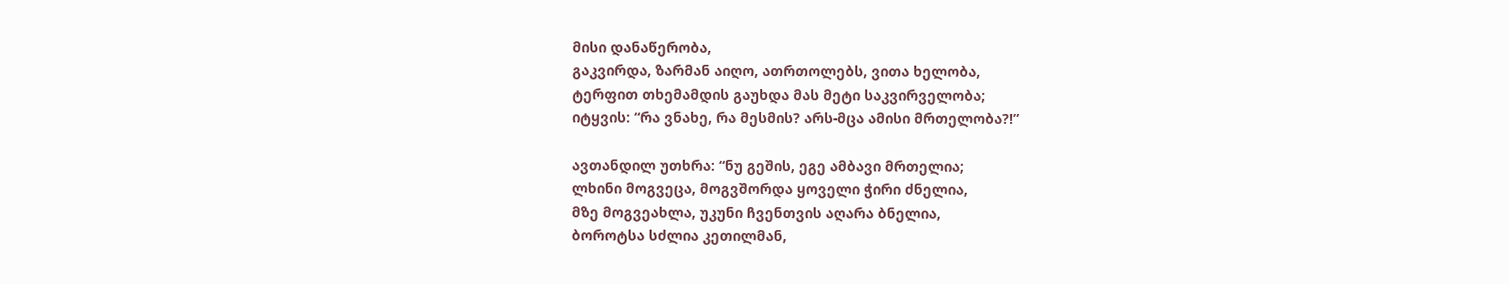მისი დანაწერობა,
გაკვირდა, ზარმან აიღო, ათრთოლებს, ვითა ხელობა,
ტერფით თხემამდის გაუხდა მას მეტი საკვირველობა;
იტყვის: “რა ვნახე, რა მესმის? არს-მცა ამისი მრთელობა?!”

ავთანდილ უთხრა: “ნუ გეშის, ეგე ამბავი მრთელია;
ლხინი მოგვეცა, მოგვშორდა ყოველი ჭირი ძნელია,
მზე მოგვეახლა, უკუნი ჩვენთვის აღარა ბნელია,
ბოროტსა სძლია კეთილმან,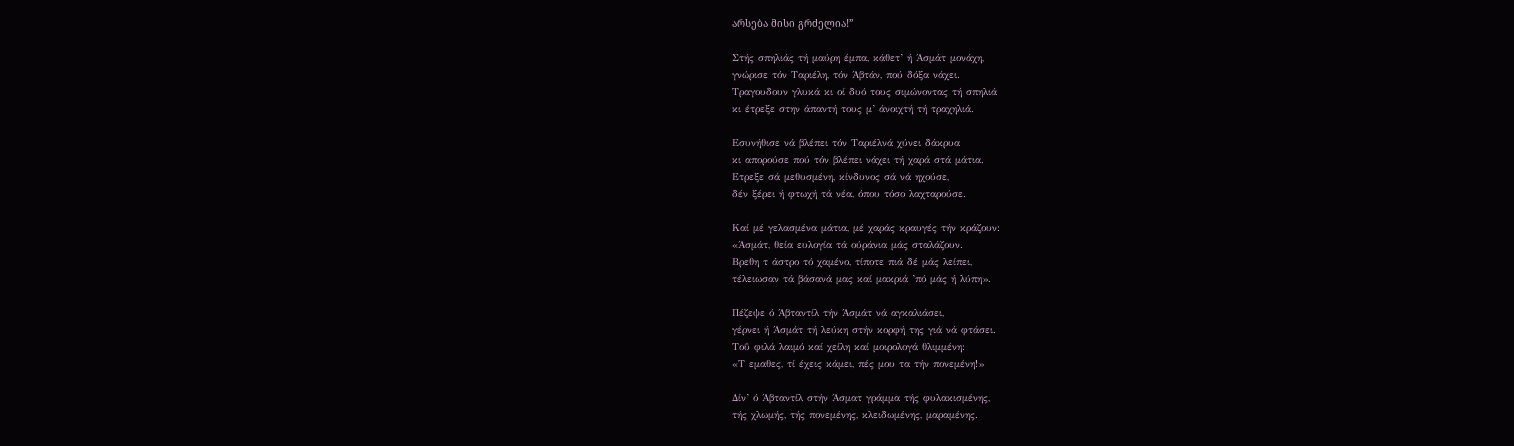არსება მისი გრძელია!”

Στής σπηλιάς τή μαύρη έμπα, κάθετ’ ή Άσμάτ μονάχη,
γνώρισε τόν Ταριέλη, τόν Άβτάν, πού δόξα νάχει.
Τραγουδουν γλυκά κι οί δυό τους σιμώνοντας τή σπηλιά
κι έτρεξε στην άπαντή τους μ’ άνοιχτή τή τραχηλιά.

Εσυνήθισε νά βλέπει τόν Ταριέλνά χύνει δάκρυα
κι απορούσε πού τόν βλέπει νάχει τή χαρά στά μάτια.
Ετρεξε σά μεθυσμένη, κίνδυνος σά νά ηχούσε,
δέν ξέρει ή φτωχή τά νέα, όπου τόσο λαχταρούσε.

Καί μέ γελασμένα μάτια, μέ χαράς κραυγές τήν κράζουν:
«Άσμάτ, θεία ευλογία τά ούράνια μάς σταλάζουν.
Βρεθη τ άστρο τό χαμένο, τίποτε πιά δέ μάς λείπει,
τέλειωσαν τά βάσανά μας καί μακριά ’πό μάς ή λύπη».

Πέζεψε ό Άβταντίλ τήν Άσμάτ νά αγκαλιάσει,
γέρνει ή Άσμάτ τή λεύκη στήν κορφή της γιά νά φτάσει.
Τοΰ φιλά λαιμό καί χείλη καί μοιρολογά θλιμμένη:
«Τ εμαθες, τί έχεις κάμει, πές μου τα τήν πονεμένη!»

Δίν’ ό Άβταντίλ στήν Άσματ γράμμα τής φυλακισμένης,
τής χλωμής, τής πονεμένης, κλειδωμένης, μαραμένης.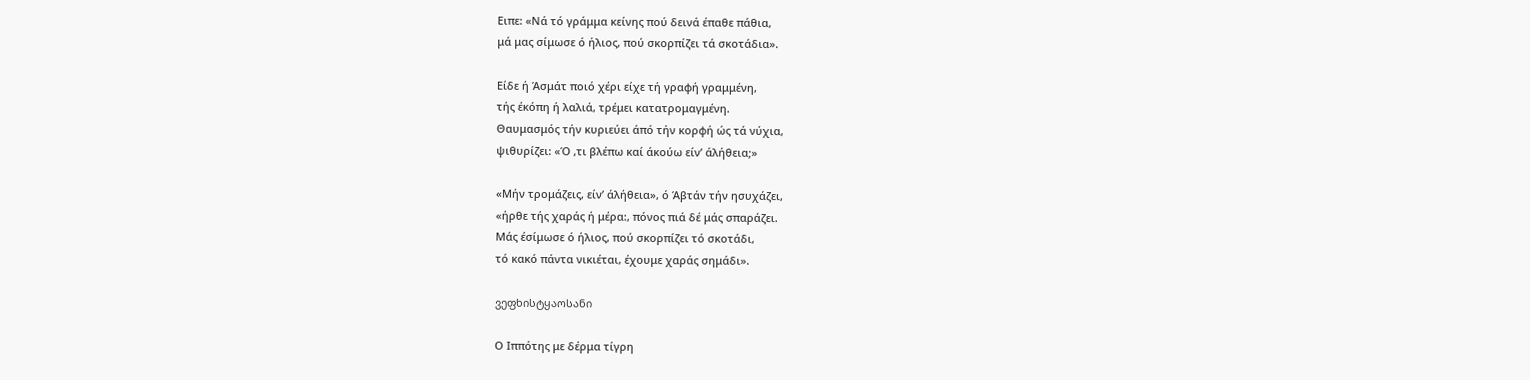Ειπε: «Νά τό γράμμα κείνης πού δεινά έπαθε πάθια,
μά μας σίμωσε ό ήλιος, πού σκορπίζει τά σκοτάδια».

Είδε ή Άσμάτ ποιό χέρι είχε τή γραφή γραμμένη,
τής έκόπη ή λαλιά, τρέμει κατατρομαγμένη.
Θαυμασμός τήν κυριεύει άπό τήν κορφή ώς τά νύχια,
ψιθυρίζει: «Ό ,τι βλέπω καί άκούω είν’ άλήθεια;»

«Μήν τρομάζεις, είν’ άλήθεια», ό Άβτάν τήν ησυχάζει,
«ήρθε τής χαράς ή μέρα:, πόνος πιά δέ μάς σπαράζει.
Μάς έσίμωσε ό ήλιος, πού σκορπίζει τό σκοτάδι,
τό κακό πάντα νικιέται, έχουμε χαράς σημάδι».

ვეფხისტყაოსანი

Ο Ιππότης με δέρμα τίγρη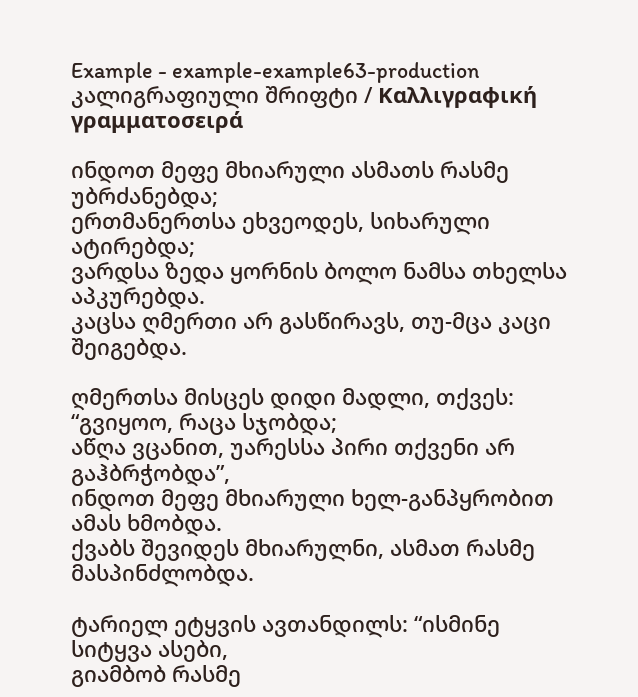Example - example-example63-production კალიგრაფიული შრიფტი / Καλλιγραφική γραμματοσειρά

ინდოთ მეფე მხიარული ასმათს რასმე უბრძანებდა;
ერთმანერთსა ეხვეოდეს, სიხარული ატირებდა;
ვარდსა ზედა ყორნის ბოლო ნამსა თხელსა აპკურებდა.
კაცსა ღმერთი არ გასწირავს, თუ-მცა კაცი შეიგებდა.

ღმერთსა მისცეს დიდი მადლი, თქვეს: “გვიყოო, რაცა სჯობდა;
აწღა ვცანით, უარესსა პირი თქვენი არ გაჰბრჭობდა”,
ინდოთ მეფე მხიარული ხელ-განპყრობით ამას ხმობდა.
ქვაბს შევიდეს მხიარულნი, ასმათ რასმე მასპინძლობდა.

ტარიელ ეტყვის ავთანდილს: “ისმინე სიტყვა ასები,
გიამბობ რასმე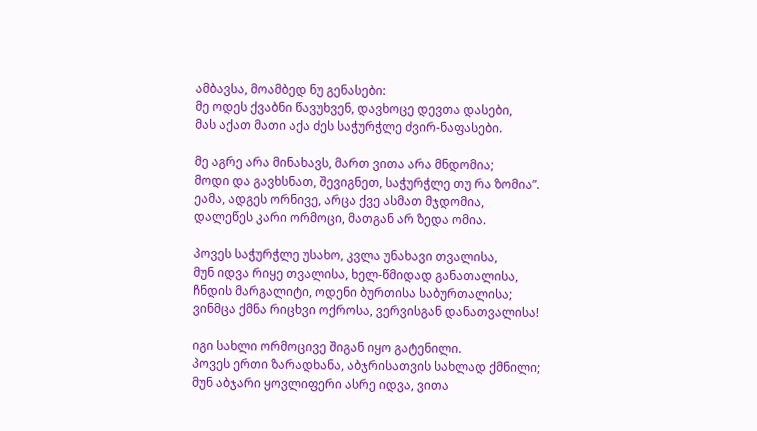ამბავსა, მოამბედ ნუ გენასები:
მე ოდეს ქვაბნი წავუხვენ, დავხოცე დევთა დასები,
მას აქათ მათი აქა ძეს საჭურჭლე ძვირ-ნაფასები.

მე აგრე არა მინახავს, მართ ვითა არა მნდომია;
მოდი და გავხსნათ, შევიგნეთ, საჭურჭლე თუ რა ზომია”.
ეამა, ადგეს ორნივე, არცა ქვე ასმათ მჯდომია,
დალეწეს კარი ორმოცი, მათგან არ ზედა ომია.

პოვეს საჭურჭლე უსახო, კვლა უნახავი თვალისა,
მუნ იდვა რიყე თვალისა, ხელ-წმიდად განათალისა,
ჩნდის მარგალიტი, ოდენი ბურთისა საბურთალისა;
ვინმცა ქმნა რიცხვი ოქროსა, ვერვისგან დანათვალისა!

იგი სახლი ორმოცივე შიგან იყო გატენილი.
პოვეს ერთი ზარადხანა, აბჯრისათვის სახლად ქმნილი;
მუნ აბჯარი ყოვლიფერი ასრე იდვა, ვითა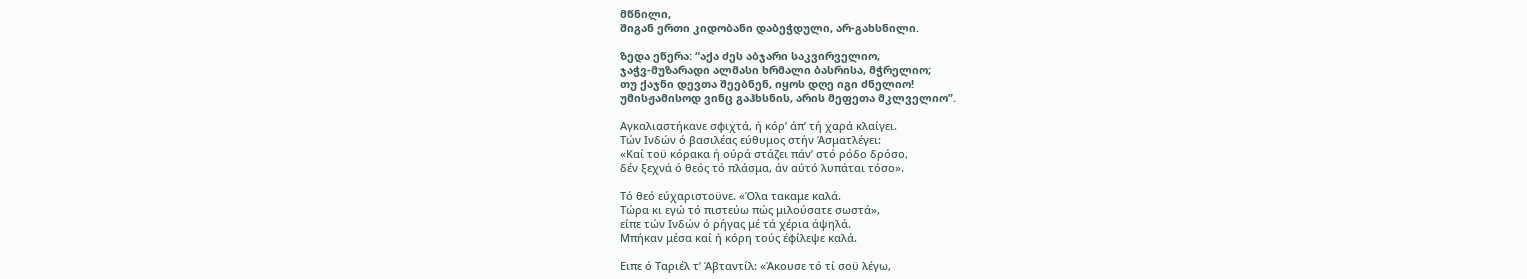მწნილი,
შიგან ერთი კიდობანი დაბეჭდული, არ-გახსნილი.

ზედა ეწერა: “აქა ძეს აბჯარი საკვირველიო,
ჯაჭვ-მუზარადი ალმასი ხრმალი ბასრისა, მჭრელიო;
თუ ქაჯნი დევთა შეებნენ, იყოს დღე იგი ძნელიო!
უმისჟამისოდ ვინც გაჰხსნის, არის მეფეთა მკლველიო”.

Αγκαλιαστήκανε σφιχτά, ή κόρ’ άπ’ τή χαρά κλαίγει.
Τών Ινδών ό βασιλέας εύθυμος στήν Άσματλέγει:
«Καί τοϋ κόρακα ή ούρά στάζει πάν’ στό ρόδο δρόσο,
δέν ξεχνά ό θεός τό πλάσμα, άν αύτό λυπάται τόσο».

Τό θεό εύχαριστοϋνε. «Όλα τακαμε καλά.
Τώρα κι εγώ τό πιστεύω πώς μιλούσατε σωστά»,
είπε τών Ινδών ό ρήγας μέ τά χέρια άψηλά.
Μπήκαν μέσα καί ή κόρη τούς έφίλεψε καλά.

Ειπε ό Ταριέλ τ’ Άβταντίλ: «Άκουσε τό τί σοϋ λέγω,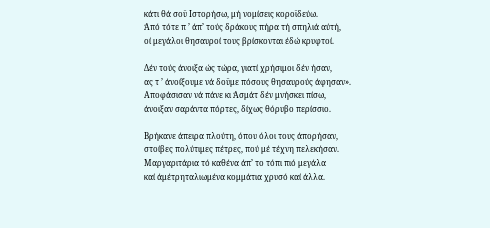κάτι θά σοϋ Ιστορήσω, μή νομίσεις κοροϊδεύω.
Άπό τότε π ’ άπ’ τούς δράκους πήρα τή σπηλιά αύτή,
οί μεγάλοι θησαυροί τους βρίσκονται έδώ κρυφτοί.

Δέν τούς άνοιξα ώς τώρα, γιατί χρήσιμοι δέν ήσαν,
ας τ ’ άνοίξουμε νά δοϋμε πόσους θησαυρούς άφησαν».
Αποφάσισαν νά πάνε κι Άσμάτ δέν μνήσκει πίσω,
άνοιξαν σαράντα πόρτες, δίχως θόρυβο περίσσιο.

Βρήκανε άπειρα πλούτη, όπου όλοι τους άπορήσαν,
στοίβες πολύτιμες πέτρες, πού μέ τέχνη πελεκήσαν.
Μαργαριτάρια τό καθένα άπ’ το τόπι πιό μεγάλα
καί άμέτρηταλιωμένα κομμάτια χρυσό καί άλλα.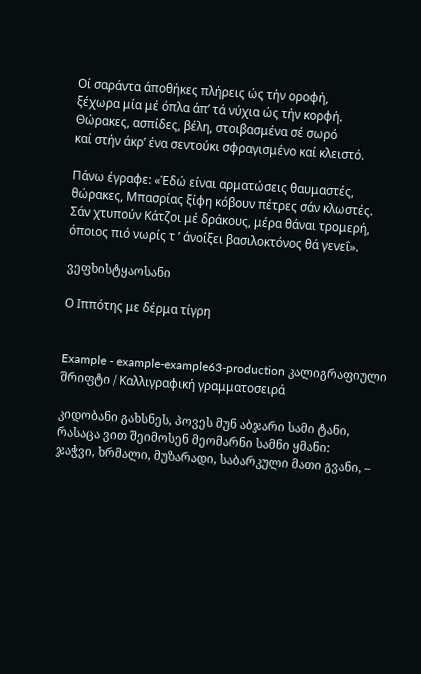Οί σαράντα άποθήκες πλήρεις ώς τήν οροφή,
ξέχωρα μία μέ όπλα άπ’ τά νύχια ώς τήν κορφή.
Θώρακες, ασπίδες, βέλη, στοιβασμένα σέ σωρό
καί στήν άκρ’ ένα σεντούκι σφραγισμένο καί κλειστό.

Πάνω έγραφε: «Έδώ είναι αρματώσεις θαυμαστές,
θώρακες, Μπασρίας ξίφη κόβουν πέτρες σάν κλωστές.
Σάν χτυπούν Κάτζοι μέ δράκους, μέρα θάναι τρομερή,
όποιος πιό νωρίς τ ’ άνοίξει βασιλοκτόνος θά γενεΐ».

ვეფხისტყაოსანი

Ο Ιππότης με δέρμα τίγρη


Example - example-example63-production კალიგრაფიული შრიფტი / Καλλιγραφική γραμματοσειρά

კიდობანი გახსნეს, პოვეს მუნ აბჯარი სამი ტანი,
რასაცა ვით შეიმოსენ მეომარნი სამნი ყმანი:
ჯაჭვი, ხრმალი, მუზარადი, საბარკული მათი გვანი, –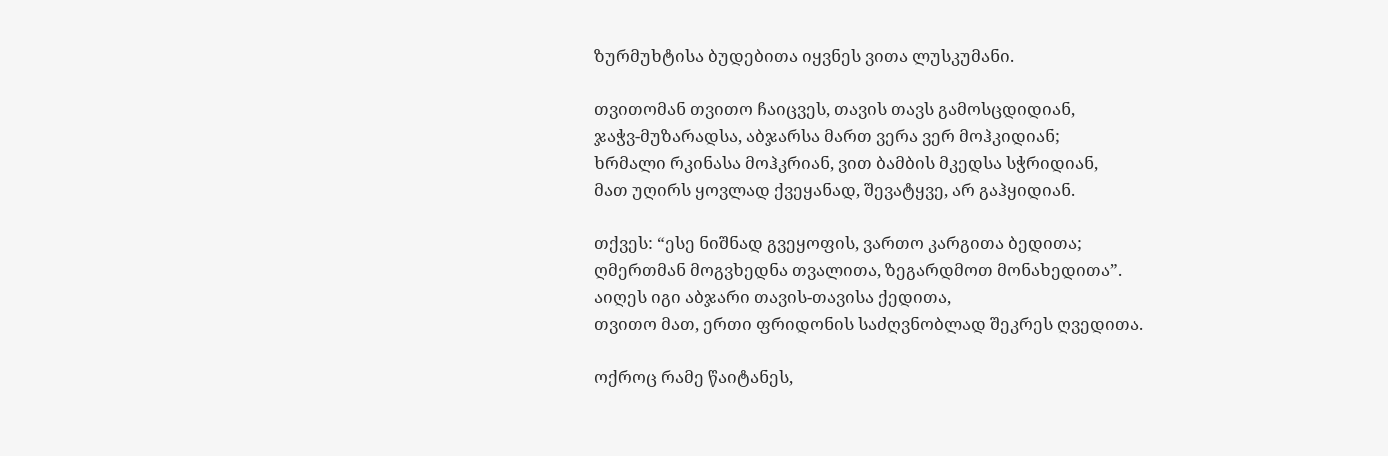ზურმუხტისა ბუდებითა იყვნეს ვითა ლუსკუმანი.

თვითომან თვითო ჩაიცვეს, თავის თავს გამოსცდიდიან,
ჯაჭვ-მუზარადსა, აბჯარსა მართ ვერა ვერ მოჰკიდიან;
ხრმალი რკინასა მოჰკრიან, ვით ბამბის მკედსა სჭრიდიან,
მათ უღირს ყოვლად ქვეყანად, შევატყვე, არ გაჰყიდიან.

თქვეს: “ესე ნიშნად გვეყოფის, ვართო კარგითა ბედითა;
ღმერთმან მოგვხედნა თვალითა, ზეგარდმოთ მონახედითა”.
აიღეს იგი აბჯარი თავის-თავისა ქედითა,
თვითო მათ, ერთი ფრიდონის საძღვნობლად შეკრეს ღვედითა.

ოქროც რამე წაიტანეს,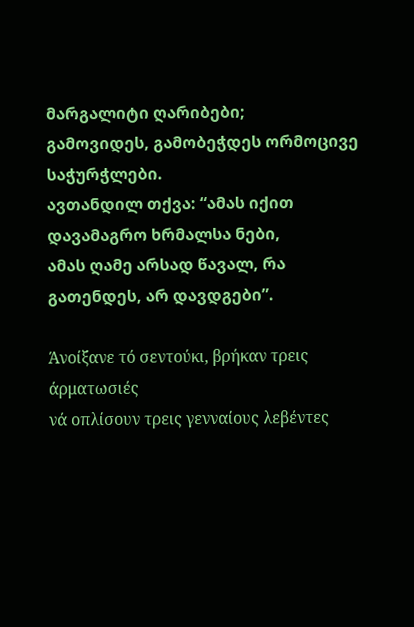მარგალიტი ღარიბები;
გამოვიდეს, გამობეჭდეს ორმოცივე საჭურჭლები.
ავთანდილ თქვა: “ამას იქით დავამაგრო ხრმალსა ნები,
ამას ღამე არსად წავალ, რა გათენდეს, არ დავდგები”.

Άνοίξανε τό σεντούκι, βρήκαν τρεις άρματωσιές
νά οπλίσουν τρεις γενναίους λεβέντες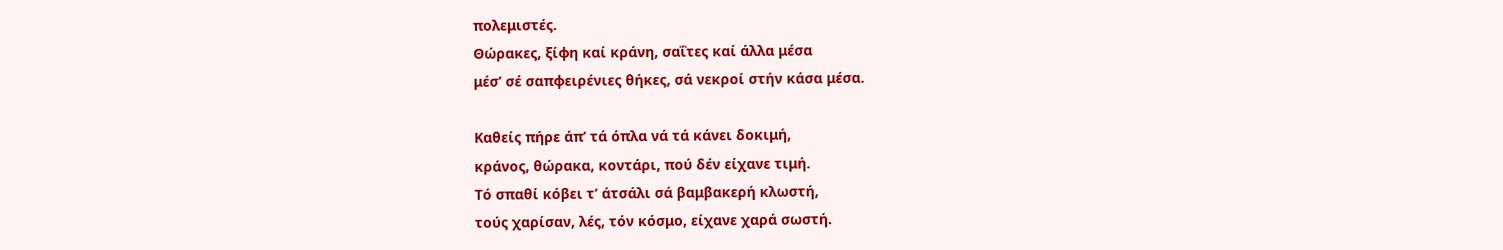πολεμιστές.
Θώρακες, ξίφη καί κράνη, σαΐτες καί άλλα μέσα
μέσ’ σέ σαπφειρένιες θήκες, σά νεκροί στήν κάσα μέσα.

Καθείς πήρε άπ’ τά όπλα νά τά κάνει δοκιμή,
κράνος, θώρακα, κοντάρι, πού δέν είχανε τιμή.
Τό σπαθί κόβει τ’ άτσάλι σά βαμβακερή κλωστή,
τούς χαρίσαν, λές, τόν κόσμο, είχανε χαρά σωστή.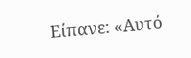Είπανε: «Αυτό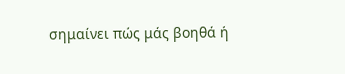σημαίνει πώς μάς βοηθά ή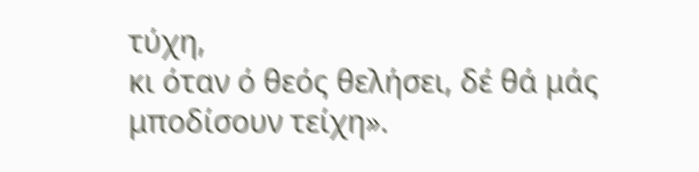τύχη,
κι όταν ό θεός θελήσει, δέ θά μάς μποδίσουν τείχη».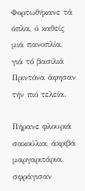Φορτωθήκανε τά όπλα, ό καθείς μιά πανοπλία,
γιά τό βασιλιά Πριντόνα άφησαν τήν πιό τελεία.

Πήρανε φλουριά σακούλια, άκριβά μαργαριτάρια,
σφράγισαν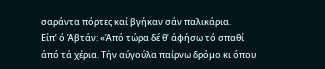σαράντα πόρτες καί βγήκαν σάν παλικάρια.
Είπ’ ό Άβτάν: «Άπό τώρα δέ θ’ άφήσω τό σπαθί
άπό τά χέρια. Τήν αύγούλα παίρνω δρόμο κι όπου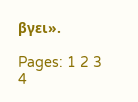βγει».

Pages: 1 2 3 4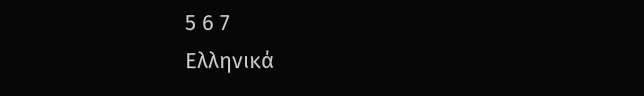5 6 7
Ελληνικά